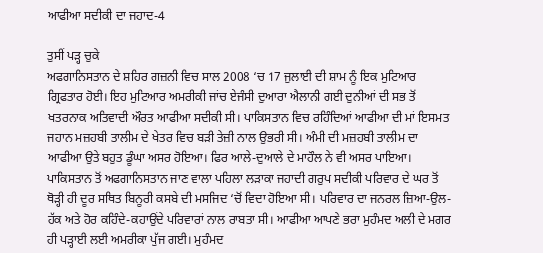ਆਫੀਆ ਸਦੀਕੀ ਦਾ ਜਹਾਦ-4

ਤੁਸੀਂ ਪੜ੍ਹ ਚੁਕੇ
ਅਫਗਾਨਿਸਤਾਨ ਦੇ ਸ਼ਹਿਰ ਗਜ਼ਨੀ ਵਿਚ ਸਾਲ 2008 ‘ਚ 17 ਜੁਲਾਈ ਦੀ ਸ਼ਾਮ ਨੂੰ ਇਕ ਮੁਟਿਆਰ ਗ੍ਰਿਫਤਾਰ ਹੋਈ। ਇਹ ਮੁਟਿਆਰ ਅਮਰੀਕੀ ਜਾਂਚ ਏਜੰਸੀ ਦੁਆਰਾ ਐਲਾਨੀ ਗਈ ਦੁਨੀਆਂ ਦੀ ਸਭ ਤੋਂ ਖਤਰਨਾਕ ਅਤਿਵਾਦੀ ਔਰਤ ਆਫੀਆ ਸਦੀਕੀ ਸੀ। ਪਾਕਿਸਤਾਨ ਵਿਚ ਰਹਿੰਦਿਆਂ ਆਫੀਆ ਦੀ ਮਾਂ ਇਸਮਤ ਜਹਾਨ ਮਜ਼ਹਬੀ ਤਾਲੀਮ ਦੇ ਖੇਤਰ ਵਿਚ ਬੜੀ ਤੇਜ਼ੀ ਨਾਲ ਉਭਰੀ ਸੀ। ਅੰਮੀ ਦੀ ਮਜ਼ਹਬੀ ਤਾਲੀਮ ਦਾ ਆਫੀਆ ਉਤੇ ਬਹੁਤ ਡੂੰਘਾ ਅਸਰ ਹੋਇਆ। ਫਿਰ ਆਲੇ-ਦੁਆਲੇ ਦੇ ਮਾਹੌਲ ਨੇ ਵੀ ਅਸਰ ਪਾਇਆ। ਪਾਕਿਸਤਾਨ ਤੋਂ ਅਫਗਾਨਿਸਤਾਨ ਜਾਣ ਵਾਲਾ ਪਹਿਲਾ ਲੜਾਕਾ ਜਹਾਦੀ ਗਰੁਪ ਸਦੀਕੀ ਪਰਿਵਾਰ ਦੇ ਘਰ ਤੋਂ ਥੋੜ੍ਹੀ ਹੀ ਦੂਰ ਸਥਿਤ ਬਿਨੂਰੀ ਕਸਬੇ ਦੀ ਮਸਜਿਦ ‘ਚੋਂ ਵਿਦਾ ਹੋਇਆ ਸੀ। ਪਰਿਵਾਰ ਦਾ ਜਨਰਲ ਜ਼ਿਆ-ਉਲ-ਹੱਕ ਅਤੇ ਹੋਰ ਕਹਿੰਦੇ-ਕਹਾਉਂਦੇ ਪਰਿਵਾਰਾਂ ਨਾਲ ਰਾਬਤਾ ਸੀ। ਆਫੀਆ ਆਪਣੇ ਭਰਾ ਮੁਹੰਮਦ ਅਲੀ ਦੇ ਮਗਰ ਹੀ ਪੜ੍ਹਾਈ ਲਈ ਅਮਰੀਕਾ ਪੁੱਜ ਗਈ। ਮੁਹੰਮਦ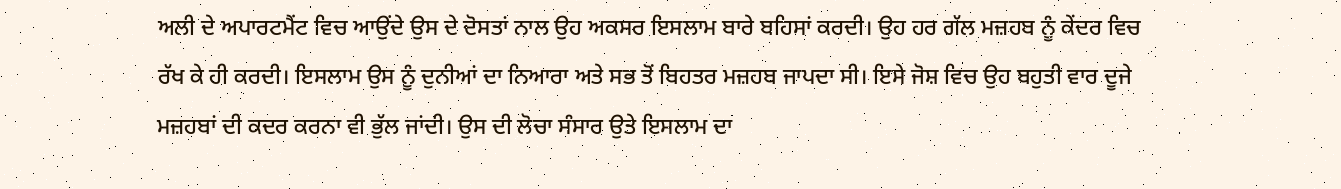ਅਲੀ ਦੇ ਅਪਾਰਟਮੈਂਟ ਵਿਚ ਆਉਂਦੇ ਉਸ ਦੇ ਦੋਸਤਾਂ ਨਾਲ ਉਹ ਅਕਸਰ ਇਸਲਾਮ ਬਾਰੇ ਬਹਿਸਾਂ ਕਰਦੀ। ਉਹ ਹਰ ਗੱਲ ਮਜ਼ਹਬ ਨੂੰ ਕੇਂਦਰ ਵਿਚ ਰੱਖ ਕੇ ਹੀ ਕਰਦੀ। ਇਸਲਾਮ ਉਸ ਨੂੰ ਦੁਨੀਆਂ ਦਾ ਨਿਆਰਾ ਅਤੇ ਸਭ ਤੋਂ ਬਿਹਤਰ ਮਜ਼ਹਬ ਜਾਪਦਾ ਸੀ। ਇਸੇ ਜੋਸ਼ ਵਿਚ ਉਹ ਬਹੁਤੀ ਵਾਰ ਦੂਜੇ ਮਜ਼ਹਬਾਂ ਦੀ ਕਦਰ ਕਰਨਾ ਵੀ ਭੁੱਲ ਜਾਂਦੀ। ਉਸ ਦੀ ਲੋਚਾ ਸੰਸਾਰ ਉਤੇ ਇਸਲਾਮ ਦਾ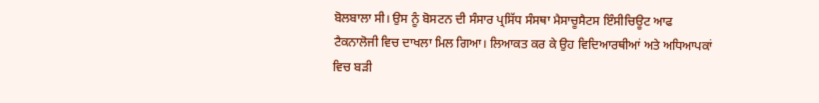ਬੋਲਬਾਲਾ ਸੀ। ਉਸ ਨੂੰ ਬੋਸਟਨ ਦੀ ਸੰਸਾਰ ਪ੍ਰਸਿੱਧ ਸੰਸਥਾ ਮੈਸਾਚੂਸੈਟਸ ਇੰਸੀਚਿਊਟ ਆਫ ਟੈਕਨਾਲੋਜੀ ਵਿਚ ਦਾਖਲਾ ਮਿਲ ਗਿਆ। ਲਿਆਕਤ ਕਰ ਕੇ ਉਹ ਵਿਦਿਆਰਥੀਆਂ ਅਤੇ ਅਧਿਆਪਕਾਂ ਵਿਚ ਬੜੀ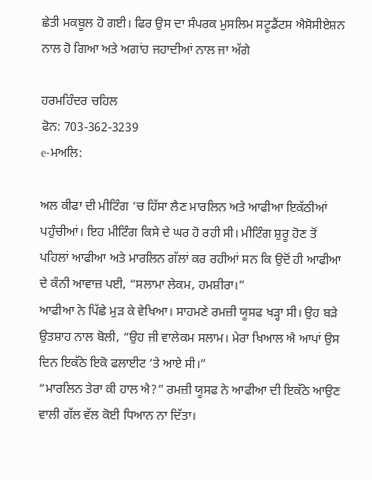ਛੇਤੀ ਮਕਬੂਲ ਹੋ ਗਈ। ਫਿਰ ਉਸ ਦਾ ਸੰਪਰਕ ਮੁਸਲਿਮ ਸਟੂਡੈਂਟਸ ਐਸੋਸੀਏਸ਼ਨ ਨਾਲ ਹੋ ਗਿਆ ਅਤੇ ਅਗਾਂਹ ਜਹਾਦੀਆਂ ਨਾਲ ਜਾ ਅੱਗੇ

ਹਰਮਹਿੰਦਰ ਚਹਿਲ
ਫੋਨ: 703-362-3239
e-ਮਅਲਿ:

ਅਲ ਕੀਫਾ ਦੀ ਮੀਟਿੰਗ ‘ਚ ਹਿੱਸਾ ਲੈਣ ਮਾਰਲਿਨ ਅਤੇ ਆਫੀਆ ਇਕੱਠੀਆਂ ਪਹੁੰਚੀਆਂ। ਇਹ ਮੀਟਿੰਗ ਕਿਸੇ ਦੇ ਘਰ ਹੋ ਰਹੀ ਸੀ। ਮੀਟਿੰਗ ਸ਼ੁਰੂ ਹੋਣ ਤੋਂ ਪਹਿਲਾਂ ਆਫੀਆ ਅਤੇ ਮਾਰਲਿਨ ਗੱਲਾਂ ਕਰ ਰਹੀਆਂ ਸਨ ਕਿ ਉਦੋਂ ਹੀ ਆਫੀਆ ਦੇ ਕੰਨੀ ਆਵਾਜ਼ ਪਈ, “ਸਲਾਮਾ ਲੇਕਮ, ਹਮਸ਼ੀਰਾ।”
ਆਫੀਆ ਨੇ ਪਿੱਛੇ ਮੁੜ ਕੇ ਵੇਖਿਆ। ਸਾਹਮਣੇ ਰਮਜ਼ੀ ਯੂਸਫ ਖੜ੍ਹਾ ਸੀ। ਉਹ ਬੜੇ ਉਤਸ਼ਾਹ ਨਾਲ ਬੋਲੀ, “ਉਹ ਜੀ ਵਾਲੇਕਮ ਸਲਾਮ। ਮੇਰਾ ਖਿਆਲ ਐ ਆਪਾਂ ਉਸ ਦਿਨ ਇਕੱਠੇ ਇਕੋ ਫਲਾਈਟ ‘ਤੇ ਆਏ ਸੀ।”
“ਮਾਰਲਿਨ ਤੇਰਾ ਕੀ ਹਾਲ ਐ?” ਰਮਜ਼ੀ ਯੂਸਫ ਨੇ ਆਫੀਆ ਦੀ ਇਕੱਠੇ ਆਉਣ ਵਾਲੀ ਗੱਲ ਵੱਲ ਕੋਈ ਧਿਆਨ ਨਾ ਦਿੱਤਾ।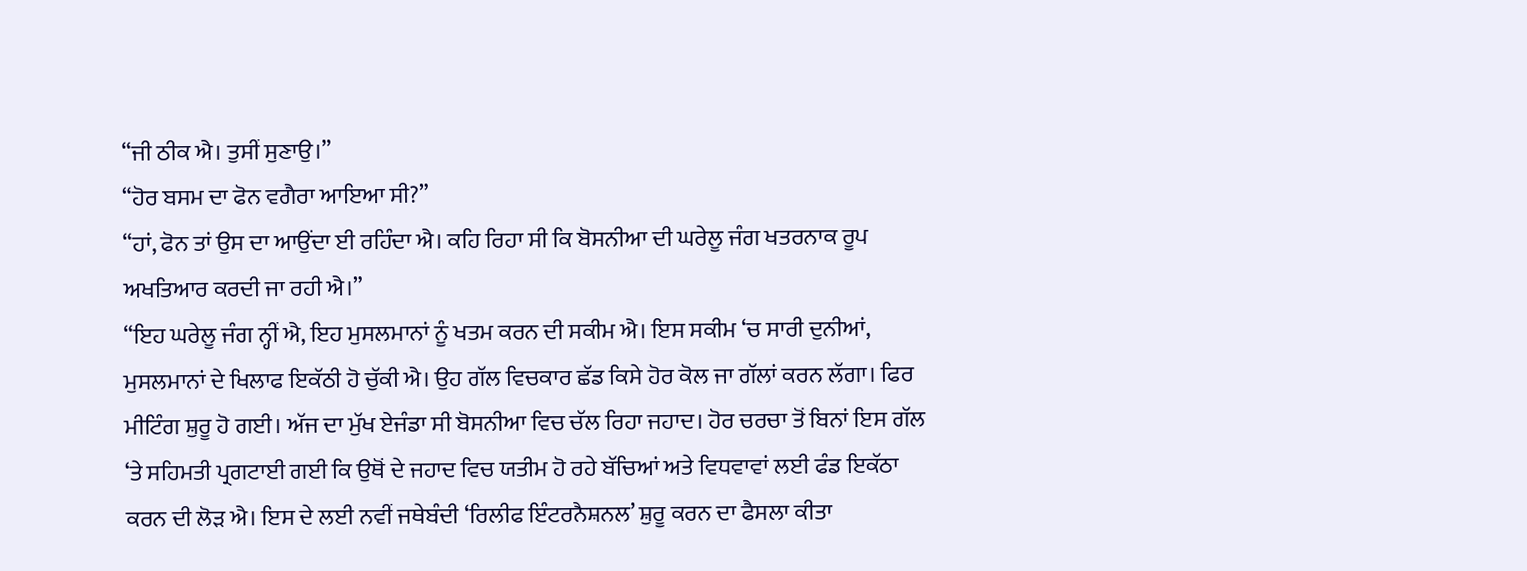“ਜੀ ਠੀਕ ਐ। ਤੁਸੀਂ ਸੁਣਾਉ।”
“ਹੋਰ ਬਸਮ ਦਾ ਫੋਨ ਵਗੈਰਾ ਆਇਆ ਸੀ?”
“ਹਾਂ, ਫੋਨ ਤਾਂ ਉਸ ਦਾ ਆਉਂਦਾ ਈ ਰਹਿੰਦਾ ਐ। ਕਹਿ ਰਿਹਾ ਸੀ ਕਿ ਬੋਸਨੀਆ ਦੀ ਘਰੇਲੂ ਜੰਗ ਖਤਰਨਾਕ ਰੂਪ ਅਖਤਿਆਰ ਕਰਦੀ ਜਾ ਰਹੀ ਐ।”
“ਇਹ ਘਰੇਲੂ ਜੰਗ ਨ੍ਹੀਂ ਐ, ਇਹ ਮੁਸਲਮਾਨਾਂ ਨੂੰ ਖਤਮ ਕਰਨ ਦੀ ਸਕੀਮ ਐ। ਇਸ ਸਕੀਮ ‘ਚ ਸਾਰੀ ਦੁਨੀਆਂ, ਮੁਸਲਮਾਨਾਂ ਦੇ ਖਿਲਾਫ ਇਕੱਠੀ ਹੋ ਚੁੱਕੀ ਐ। ਉਹ ਗੱਲ ਵਿਚਕਾਰ ਛੱਡ ਕਿਸੇ ਹੋਰ ਕੋਲ ਜਾ ਗੱਲਾਂ ਕਰਨ ਲੱਗਾ। ਫਿਰ ਮੀਟਿੰਗ ਸ਼ੁਰੂ ਹੋ ਗਈ। ਅੱਜ ਦਾ ਮੁੱਖ ਏਜੰਡਾ ਸੀ ਬੋਸਨੀਆ ਵਿਚ ਚੱਲ ਰਿਹਾ ਜਹਾਦ। ਹੋਰ ਚਰਚਾ ਤੋਂ ਬਿਨਾਂ ਇਸ ਗੱਲ ‘ਤੇ ਸਹਿਮਤੀ ਪ੍ਰਗਟਾਈ ਗਈ ਕਿ ਉਥੋਂ ਦੇ ਜਹਾਦ ਵਿਚ ਯਤੀਮ ਹੋ ਰਹੇ ਬੱਚਿਆਂ ਅਤੇ ਵਿਧਵਾਵਾਂ ਲਈ ਫੰਡ ਇਕੱਠਾ ਕਰਨ ਦੀ ਲੋੜ ਐ। ਇਸ ਦੇ ਲਈ ਨਵੀਂ ਜਥੇਬੰਦੀ ‘ਰਿਲੀਫ ਇੰਟਰਨੈਸ਼ਨਲ’ ਸ਼ੁਰੂ ਕਰਨ ਦਾ ਫੈਸਲਾ ਕੀਤਾ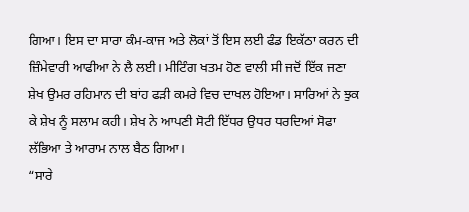ਗਿਆ। ਇਸ ਦਾ ਸਾਰਾ ਕੰਮ-ਕਾਜ ਅਤੇ ਲੋਕਾਂ ਤੋਂ ਇਸ ਲਈ ਫੰਡ ਇਕੱਠਾ ਕਰਨ ਦੀ ਜ਼ਿੰਮੇਵਾਰੀ ਆਫੀਆ ਨੇ ਲੈ ਲਈ। ਮੀਟਿੰਗ ਖਤਮ ਹੋਣ ਵਾਲੀ ਸੀ ਜਦੋਂ ਇੱਕ ਜਣਾ ਸ਼ੇਖ ਉਮਰ ਰਹਿਮਾਨ ਦੀ ਬਾਂਹ ਫੜੀ ਕਮਰੇ ਵਿਚ ਦਾਖਲ ਹੋਇਆ। ਸਾਰਿਆਂ ਨੇ ਝੁਕ ਕੇ ਸ਼ੇਖ ਨੂੰ ਸਲਾਮ ਕਹੀ। ਸ਼ੇਖ ਨੇ ਆਪਣੀ ਸੋਟੀ ਇੱਧਰ ਉਧਰ ਧਰਦਿਆਂ ਸੋਫਾ ਲੱਭਿਆ ਤੇ ਆਰਾਮ ਨਾਲ ਬੈਠ ਗਿਆ।
“ਸਾਰੇ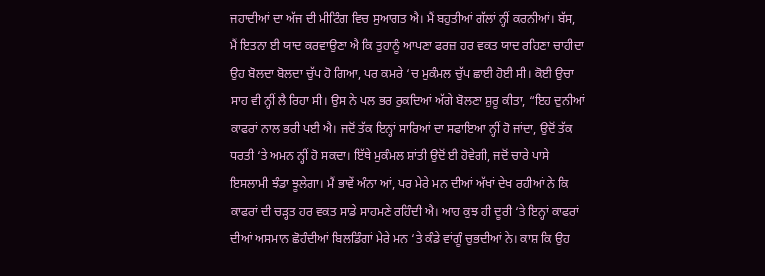ਜਹਾਦੀਆਂ ਦਾ ਅੱਜ ਦੀ ਮੀਟਿੰਗ ਵਿਚ ਸੁਆਗਤ ਐ। ਮੈਂ ਬਹੁਤੀਆਂ ਗੱਲਾਂ ਨ੍ਹੀਂ ਕਰਨੀਆਂ। ਬੱਸ, ਮੈਂ ਇਤਨਾ ਈ ਯਾਦ ਕਰਵਾਉਣਾ ਐ ਕਿ ਤੁਹਾਨੂੰ ਆਪਣਾ ਫਰਜ਼ ਹਰ ਵਕਤ ਯਾਦ ਰਹਿਣਾ ਚਾਹੀਦਾ
ਉਹ ਬੋਲਦਾ ਬੋਲਦਾ ਚੁੱਪ ਹੋ ਗਿਆ, ਪਰ ਕਮਰੇ ‘ਚ ਮੁਕੰਮਲ ਚੁੱਪ ਛਾਈ ਹੋਈ ਸੀ। ਕੋਈ ਉਚਾ ਸਾਹ ਵੀ ਨ੍ਹੀਂ ਲੈ ਰਿਹਾ ਸੀ। ਉਸ ਨੇ ਪਲ ਭਰ ਰੁਕਦਿਆਂ ਅੱਗੇ ਬੋਲਣਾ ਸ਼ੁਰੂ ਕੀਤਾ, “ਇਹ ਦੁਨੀਆਂ ਕਾਫਰਾਂ ਨਾਲ ਭਰੀ ਪਈ ਐ। ਜਦੋਂ ਤੱਕ ਇਨ੍ਹਾਂ ਸਾਰਿਆਂ ਦਾ ਸਫਾਇਆ ਨ੍ਹੀਂ ਹੋ ਜਾਂਦਾ, ਉਦੋਂ ਤੱਕ ਧਰਤੀ ‘ਤੇ ਅਮਨ ਨ੍ਹੀਂ ਹੋ ਸਕਦਾ। ਇੱਥੇ ਮੁਕੰਮਲ ਸ਼ਾਂਤੀ ਉਦੋਂ ਈ ਹੋਵੇਗੀ, ਜਦੋਂ ਚਾਰੇ ਪਾਸੇ ਇਸਲਾਮੀ ਝੰਡਾ ਝੂਲੇਗਾ। ਮੈਂ ਭਾਵੇਂ ਅੰਨਾ ਆਂ, ਪਰ ਮੇਰੇ ਮਨ ਦੀਆਂ ਅੱਖਾਂ ਦੇਖ ਰਹੀਆਂ ਨੇ ਕਿ ਕਾਫਰਾਂ ਦੀ ਚੜ੍ਹਤ ਹਰ ਵਕਤ ਸਾਡੇ ਸਾਹਮਣੇ ਰਹਿੰਦੀ ਐ। ਆਹ ਕੁਝ ਹੀ ਦੂਰੀ ‘ਤੇ ਇਨ੍ਹਾਂ ਕਾਫਰਾਂ ਦੀਆਂ ਅਸਮਾਨ ਛੋਹੰਦੀਆਂ ਬਿਲਡਿੰਗਾਂ ਮੇਰੇ ਮਨ ‘ਤੇ ਕੰਡੇ ਵਾਂਗੂੰ ਚੁਭਦੀਆਂ ਨੇ। ਕਾਸ਼ ਕਿ ਉਹ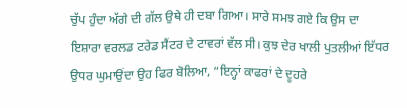ਚੁੱਪ ਹੁੰਦਾ ਅੱਗੇ ਦੀ ਗੱਲ ਉਥੇ ਹੀ ਦਬਾ ਗਿਆ। ਸਾਰੇ ਸਮਝ ਗਏ ਕਿ ਉਸ ਦਾ ਇਸ਼ਾਰਾ ਵਰਲਡ ਟਰੇਡ ਸੈਂਟਰ ਦੇ ਟਾਵਰਾਂ ਵੱਲ ਸੀ। ਕੁਝ ਦੇਰ ਖਾਲੀ ਪੁਤਲੀਆਂ ਇੱਧਰ ਉਧਰ ਘੁਮਾਉਂਦਾ ਉਹ ਫਿਰ ਬੋਲਿਆ, “ਇਨ੍ਹਾਂ ਕਾਫਰਾਂ ਦੇ ਦੂਹਰੇ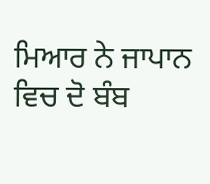ਮਿਆਰ ਨੇ ਜਾਪਾਨ ਵਿਚ ਦੋ ਬੰਬ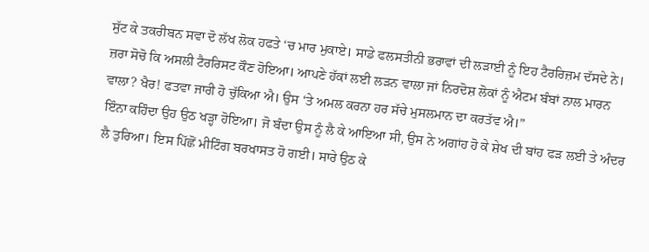ਸੁੱਟ ਕੇ ਤਕਰੀਬਨ ਸਵਾ ਦੋ ਲੱਖ ਲੋਕ ਹਫਤੇ ‘ਚ ਮਾਰ ਮੁਕਾਏ। ਸਾਡੇ ਫਲਸਤੀਨੀ ਭਰਾਵਾਂ ਦੀ ਲੜਾਈ ਨੂੰ ਇਹ ਟੈਰਰਿਜ਼ਮ ਦੱਸਦੇ ਨੇ। ਜ਼ਰਾ ਸੋਚੋ ਕਿ ਅਸਲੀ ਟੈਰਰਿਸਟ ਕੌਣ ਹੋਇਆ। ਆਪਣੇ ਹੱਕਾਂ ਲਈ ਲੜਨ ਵਾਲਾ ਜਾਂ ਨਿਰਦੋਸ਼ ਲੋਕਾਂ ਨੂੰ ਐਟਮ ਬੰਬਾਂ ਨਾਲ ਮਾਰਨ ਵਾਲਾ? ਖੈਰ! ਫਤਵਾ ਜਾਰੀ ਹੋ ਚੁੱਕਿਆ ਐ। ਉਸ ‘ਤੇ ਅਮਲ ਕਰਨਾ ਹਰ ਸੱਚੇ ਮੁਸਲਮਾਨ ਦਾ ਕਰਤੱਵ ਐ।”
ਇੰਨਾ ਕਹਿੰਦਾ ਉਹ ਉਠ ਖੜ੍ਹਾ ਹੋਇਆ। ਜੋ ਬੰਦਾ ਉਸ ਨੂੰ ਲੈ ਕੇ ਆਇਆ ਸੀ, ਉਸ ਨੇ ਅਗਾਂਹ ਹੋ ਕੇ ਸ਼ੇਖ ਦੀ ਬਾਂਹ ਫੜ ਲਈ ਤੇ ਅੰਦਰ ਲੈ ਤੁਰਿਆ। ਇਸ ਪਿੱਛੋਂ ਮੀਟਿੰਗ ਬਰਖਾਸਤ ਹੋ ਗਈ। ਸਾਰੇ ਉਠ ਕੇ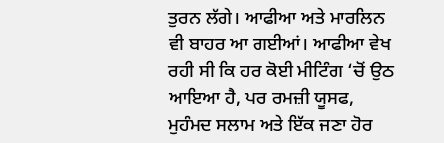ਤੁਰਨ ਲੱਗੇ। ਆਫੀਆ ਅਤੇ ਮਾਰਲਿਨ ਵੀ ਬਾਹਰ ਆ ਗਈਆਂ। ਆਫੀਆ ਵੇਖ ਰਹੀ ਸੀ ਕਿ ਹਰ ਕੋਈ ਮੀਟਿੰਗ ‘ਚੋਂ ਉਠ ਆਇਆ ਹੈ, ਪਰ ਰਮਜ਼ੀ ਯੂਸਫ, ਮੁਹੰਮਦ ਸਲਾਮ ਅਤੇ ਇੱਕ ਜਣਾ ਹੋਰ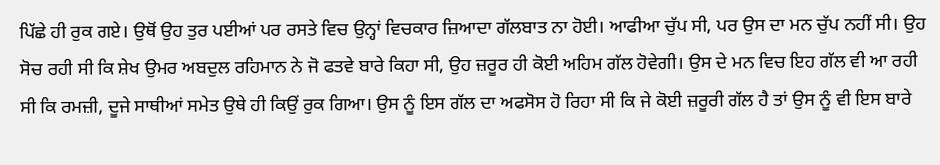ਪਿੱਛੇ ਹੀ ਰੁਕ ਗਏ। ਉਥੋਂ ਉਹ ਤੁਰ ਪਈਆਂ ਪਰ ਰਸਤੇ ਵਿਚ ਉਨ੍ਹਾਂ ਵਿਚਕਾਰ ਜ਼ਿਆਦਾ ਗੱਲਬਾਤ ਨਾ ਹੋਈ। ਆਫੀਆ ਚੁੱਪ ਸੀ, ਪਰ ਉਸ ਦਾ ਮਨ ਚੁੱਪ ਨਹੀਂ ਸੀ। ਉਹ ਸੋਚ ਰਹੀ ਸੀ ਕਿ ਸ਼ੇਖ ਉਮਰ ਅਬਦੁਲ ਰਹਿਮਾਨ ਨੇ ਜੋ ਫਤਵੇ ਬਾਰੇ ਕਿਹਾ ਸੀ, ਉਹ ਜ਼ਰੂਰ ਹੀ ਕੋਈ ਅਹਿਮ ਗੱਲ ਹੋਵੇਗੀ। ਉਸ ਦੇ ਮਨ ਵਿਚ ਇਹ ਗੱਲ ਵੀ ਆ ਰਹੀ ਸੀ ਕਿ ਰਮਜ਼ੀ, ਦੂਜੇ ਸਾਥੀਆਂ ਸਮੇਤ ਉਥੇ ਹੀ ਕਿਉਂ ਰੁਕ ਗਿਆ। ਉਸ ਨੂੰ ਇਸ ਗੱਲ ਦਾ ਅਫਸੋਸ ਹੋ ਰਿਹਾ ਸੀ ਕਿ ਜੇ ਕੋਈ ਜ਼ਰੂਰੀ ਗੱਲ ਹੈ ਤਾਂ ਉਸ ਨੂੰ ਵੀ ਇਸ ਬਾਰੇ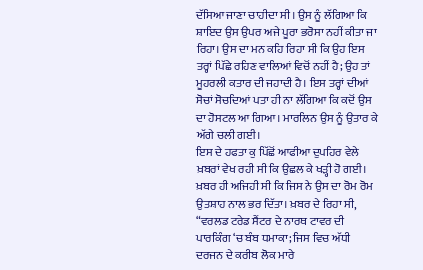ਦੱਸਿਆ ਜਾਣਾ ਚਾਹੀਦਾ ਸੀ। ਉਸ ਨੂੰ ਲੱਗਿਆ ਕਿ ਸ਼ਾਇਦ ਉਸ ਉਪਰ ਅਜੇ ਪੂਰਾ ਭਰੋਸਾ ਨਹੀਂ ਕੀਤਾ ਜਾ ਰਿਹਾ। ਉਸ ਦਾ ਮਨ ਕਹਿ ਰਿਹਾ ਸੀ ਕਿ ਉਹ ਇਸ ਤਰ੍ਹਾਂ ਪਿੱਛੇ ਰਹਿਣ ਵਾਲਿਆਂ ਵਿਚੋਂ ਨਹੀਂ ਹੈ; ਉਹ ਤਾਂ ਮੂਹਰਲੀ ਕਤਾਰ ਦੀ ਜਹਾਦੀ ਹੈ। ਇਸ ਤਰ੍ਹਾਂ ਦੀਆਂ ਸੋਚਾਂ ਸੋਚਦਿਆਂ ਪਤਾ ਹੀ ਨਾ ਲੱਗਿਆ ਕਿ ਕਦੋਂ ਉਸ ਦਾ ਹੋਸਟਲ ਆ ਗਿਆ। ਮਾਰਲਿਨ ਉਸ ਨੂੰ ਉਤਾਰ ਕੇ ਅੱਗੇ ਚਲੀ ਗਈ।
ਇਸ ਦੇ ਹਫਤਾ ਕੁ ਪਿੱਛੋਂ ਆਫੀਆ ਦੁਪਹਿਰ ਵੇਲੇ ਖ਼ਬਰਾਂ ਵੇਖ ਰਹੀ ਸੀ ਕਿ ਉਛਲ ਕੇ ਖੜ੍ਹੀ ਹੋ ਗਈ। ਖ਼ਬਰ ਹੀ ਅਜਿਹੀ ਸੀ ਕਿ ਜਿਸ ਨੇ ਉਸ ਦਾ ਰੋਮ ਰੋਮ ਉਤਸ਼ਾਹ ਨਾਲ ਭਰ ਦਿੱਤਾ। ਖ਼ਬਰ ਦੇ ਰਿਹਾ ਸੀ, “ਵਰਲਡ ਟਰੇਡ ਸੈਂਟਰ ਦੇ ਨਾਰਥ ਟਾਵਰ ਦੀ ਪਾਰਕਿੰਗ ‘ਚ ਬੰਬ ਧਮਾਕਾ; ਜਿਸ ਵਿਚ ਅੱਧੀ ਦਰਜਨ ਦੇ ਕਰੀਬ ਲੋਕ ਮਾਰੇ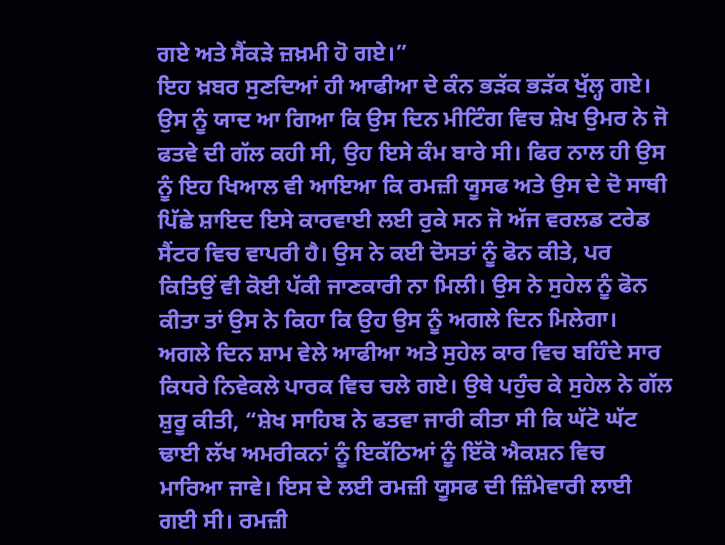ਗਏ ਅਤੇ ਸੈਂਕੜੇ ਜ਼ਖ਼ਮੀ ਹੋ ਗਏ।”
ਇਹ ਖ਼ਬਰ ਸੁਣਦਿਆਂ ਹੀ ਆਫੀਆ ਦੇ ਕੰਨ ਭੜੱਕ ਭੜੱਕ ਖੁੱਲ੍ਹ ਗਏ। ਉਸ ਨੂੰ ਯਾਦ ਆ ਗਿਆ ਕਿ ਉਸ ਦਿਨ ਮੀਟਿੰਗ ਵਿਚ ਸ਼ੇਖ ਉਮਰ ਨੇ ਜੋ ਫਤਵੇ ਦੀ ਗੱਲ ਕਹੀ ਸੀ, ਉਹ ਇਸੇ ਕੰਮ ਬਾਰੇ ਸੀ। ਫਿਰ ਨਾਲ ਹੀ ਉਸ ਨੂੰ ਇਹ ਖਿਆਲ ਵੀ ਆਇਆ ਕਿ ਰਮਜ਼ੀ ਯੂਸਫ ਅਤੇ ਉਸ ਦੇ ਦੋ ਸਾਥੀ ਪਿੱਛੇ ਸ਼ਾਇਦ ਇਸੇ ਕਾਰਵਾਈ ਲਈ ਰੁਕੇ ਸਨ ਜੋ ਅੱਜ ਵਰਲਡ ਟਰੇਡ ਸੈਂਟਰ ਵਿਚ ਵਾਪਰੀ ਹੈ। ਉਸ ਨੇ ਕਈ ਦੋਸਤਾਂ ਨੂੰ ਫੋਨ ਕੀਤੇ, ਪਰ ਕਿਤਿਉਂ ਵੀ ਕੋਈ ਪੱਕੀ ਜਾਣਕਾਰੀ ਨਾ ਮਿਲੀ। ਉਸ ਨੇ ਸੁਹੇਲ ਨੂੰ ਫੋਨ ਕੀਤਾ ਤਾਂ ਉਸ ਨੇ ਕਿਹਾ ਕਿ ਉਹ ਉਸ ਨੂੰ ਅਗਲੇ ਦਿਨ ਮਿਲੇਗਾ।
ਅਗਲੇ ਦਿਨ ਸ਼ਾਮ ਵੇਲੇ ਆਫੀਆ ਅਤੇ ਸੁਹੇਲ ਕਾਰ ਵਿਚ ਬਹਿੰਦੇ ਸਾਰ ਕਿਧਰੇ ਨਿਵੇਕਲੇ ਪਾਰਕ ਵਿਚ ਚਲੇ ਗਏ। ਉਥੇ ਪਹੁੰਚ ਕੇ ਸੁਹੇਲ ਨੇ ਗੱਲ ਸ਼ੁਰੂ ਕੀਤੀ, “ਸ਼ੇਖ ਸਾਹਿਬ ਨੇ ਫਤਵਾ ਜਾਰੀ ਕੀਤਾ ਸੀ ਕਿ ਘੱਟੋ ਘੱਟ ਢਾਈ ਲੱਖ ਅਮਰੀਕਨਾਂ ਨੂੰ ਇਕੱਠਿਆਂ ਨੂੰ ਇੱਕੋ ਐਕਸ਼ਨ ਵਿਚ ਮਾਰਿਆ ਜਾਵੇ। ਇਸ ਦੇ ਲਈ ਰਮਜ਼ੀ ਯੂਸਫ ਦੀ ਜ਼ਿੰਮੇਵਾਰੀ ਲਾਈ ਗਈ ਸੀ। ਰਮਜ਼ੀ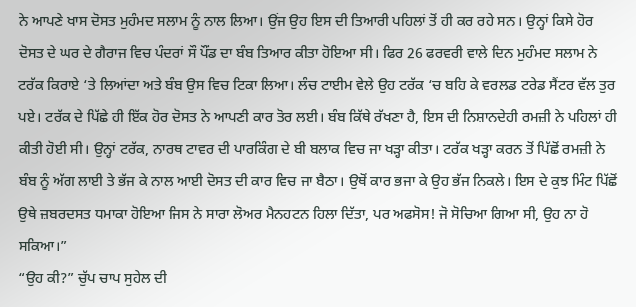ਨੇ ਆਪਣੇ ਖਾਸ ਦੋਸਤ ਮੁਹੰਮਦ ਸਲਾਮ ਨੂੰ ਨਾਲ ਲਿਆ। ਉਂਜ ਉਹ ਇਸ ਦੀ ਤਿਆਰੀ ਪਹਿਲਾਂ ਤੋਂ ਹੀ ਕਰ ਰਹੇ ਸਨ। ਉਨ੍ਹਾਂ ਕਿਸੇ ਹੋਰ ਦੋਸਤ ਦੇ ਘਰ ਦੇ ਗੈਰਾਜ ਵਿਚ ਪੰਦਰਾਂ ਸੌ ਪੌਂਡ ਦਾ ਬੰਬ ਤਿਆਰ ਕੀਤਾ ਹੋਇਆ ਸੀ। ਫਿਰ 26 ਫਰਵਰੀ ਵਾਲੇ ਦਿਨ ਮੁਹੰਮਦ ਸਲਾਮ ਨੇ ਟਰੱਕ ਕਿਰਾਏ ‘ਤੇ ਲਿਆਂਦਾ ਅਤੇ ਬੰਬ ਉਸ ਵਿਚ ਟਿਕਾ ਲਿਆ। ਲੰਚ ਟਾਈਮ ਵੇਲੇ ਉਹ ਟਰੱਕ ‘ਚ ਬਹਿ ਕੇ ਵਰਲਡ ਟਰੇਡ ਸੈਂਟਰ ਵੱਲ ਤੁਰ ਪਏ। ਟਰੱਕ ਦੇ ਪਿੱਛੇ ਹੀ ਇੱਕ ਹੋਰ ਦੋਸਤ ਨੇ ਆਪਣੀ ਕਾਰ ਤੋਰ ਲਈ। ਬੰਬ ਕਿੱਥੇ ਰੱਖਣਾ ਹੈ, ਇਸ ਦੀ ਨਿਸ਼ਾਨਦੇਹੀ ਰਮਜ਼ੀ ਨੇ ਪਹਿਲਾਂ ਹੀ ਕੀਤੀ ਹੋਈ ਸੀ। ਉਨ੍ਹਾਂ ਟਰੱਕ, ਨਾਰਥ ਟਾਵਰ ਦੀ ਪਾਰਕਿੰਗ ਦੇ ਬੀ ਬਲਾਕ ਵਿਚ ਜਾ ਖੜ੍ਹਾ ਕੀਤਾ। ਟਰੱਕ ਖੜ੍ਹਾ ਕਰਨ ਤੋਂ ਪਿੱਛੋਂ ਰਮਜ਼ੀ ਨੇ ਬੰਬ ਨੂੰ ਅੱਗ ਲਾਈ ਤੇ ਭੱਜ ਕੇ ਨਾਲ ਆਈ ਦੋਸਤ ਦੀ ਕਾਰ ਵਿਚ ਜਾ ਬੈਠਾ। ਉਥੋਂ ਕਾਰ ਭਜਾ ਕੇ ਉਹ ਭੱਜ ਨਿਕਲੇ। ਇਸ ਦੇ ਕੁਝ ਮਿੰਟ ਪਿੱਛੋਂ ਉਥੇ ਜ਼ਬਰਦਸਤ ਧਮਾਕਾ ਹੋਇਆ ਜਿਸ ਨੇ ਸਾਰਾ ਲੋਅਰ ਮੈਨਹਟਨ ਹਿਲਾ ਦਿੱਤਾ, ਪਰ ਅਫਸੋਸ! ਜੋ ਸੋਚਿਆ ਗਿਆ ਸੀ, ਉਹ ਨਾ ਹੋ ਸਕਿਆ।”
“ਉਹ ਕੀ?” ਚੁੱਪ ਚਾਪ ਸੁਹੇਲ ਦੀ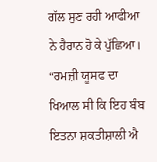ਗੱਲ ਸੁਣ ਰਹੀ ਆਫੀਆ ਨੇ ਹੈਰਾਨ ਹੋ ਕੇ ਪੁੱਛਿਆ।
“ਰਮਜ਼ੀ ਯੂਸਫ ਦਾ ਖਿਆਲ ਸੀ ਕਿ ਇਹ ਬੰਬ ਇਤਨਾ ਸ਼ਕਤੀਸ਼ਾਲੀ ਐ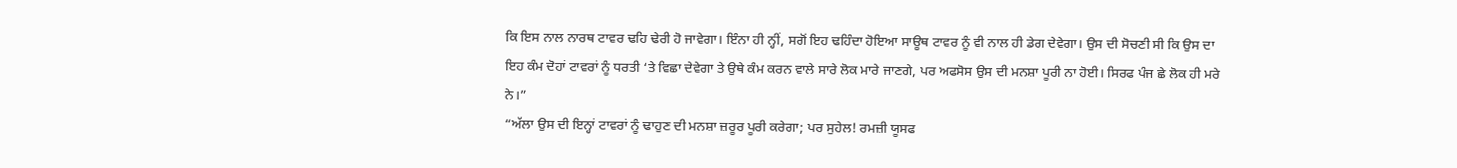ਕਿ ਇਸ ਨਾਲ ਨਾਰਥ ਟਾਵਰ ਢਹਿ ਢੇਰੀ ਹੋ ਜਾਵੇਗਾ। ਇੰਨਾ ਹੀ ਨ੍ਹੀਂ, ਸਗੋਂ ਇਹ ਢਹਿੰਦਾ ਹੋਇਆ ਸਾਊਥ ਟਾਵਰ ਨੂੰ ਵੀ ਨਾਲ ਹੀ ਡੇਗ ਦੇਵੇਗਾ। ਉਸ ਦੀ ਸੋਚਣੀ ਸੀ ਕਿ ਉਸ ਦਾ ਇਹ ਕੰਮ ਦੋਹਾਂ ਟਾਵਰਾਂ ਨੂੰ ਧਰਤੀ ‘ਤੇ ਵਿਛਾ ਦੇਵੇਗਾ ਤੇ ਉਥੇ ਕੰਮ ਕਰਨ ਵਾਲੇ ਸਾਰੇ ਲੋਕ ਮਾਰੇ ਜਾਣਗੇ, ਪਰ ਅਫਸੋਸ ਉਸ ਦੀ ਮਨਸ਼ਾ ਪੂਰੀ ਨਾ ਹੋਈ। ਸਿਰਫ ਪੰਜ ਛੇ ਲੋਕ ਹੀ ਮਰੇ ਨੇ।”
“ਅੱਲਾ ਉਸ ਦੀ ਇਨ੍ਹਾਂ ਟਾਵਰਾਂ ਨੂੰ ਢਾਹੁਣ ਦੀ ਮਨਸ਼ਾ ਜ਼ਰੂਰ ਪੂਰੀ ਕਰੇਗਾ; ਪਰ ਸੁਹੇਲ! ਰਮਜ਼ੀ ਯੂਸਫ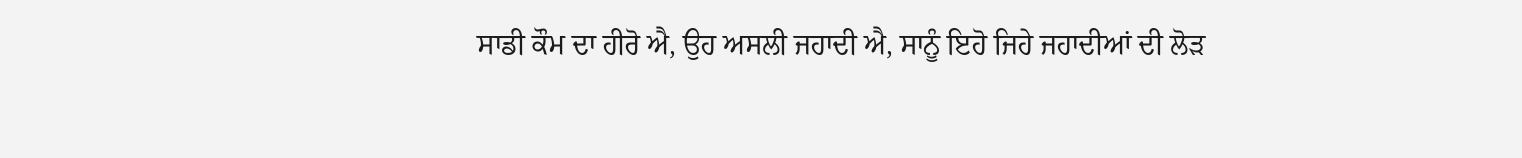ਸਾਡੀ ਕੌਮ ਦਾ ਹੀਰੋ ਐ, ਉਹ ਅਸਲੀ ਜਹਾਦੀ ਐ, ਸਾਨੂੰ ਇਹੋ ਜਿਹੇ ਜਹਾਦੀਆਂ ਦੀ ਲੋੜ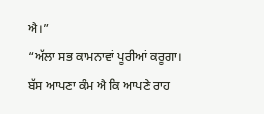ਐ।”
“ਅੱਲਾ ਸਭ ਕਾਮਨਾਵਾਂ ਪੂਰੀਆਂ ਕਰੂਗਾ। ਬੱਸ ਆਪਣਾ ਕੰਮ ਐ ਕਿ ਆਪਣੇ ਰਾਹ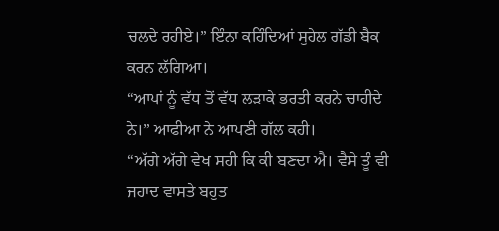ਚਲਦੇ ਰਹੀਏ।” ਇੰਨਾ ਕਹਿੰਦਿਆਂ ਸੁਹੇਲ ਗੱਡੀ ਬੈਕ ਕਰਨ ਲੱਗਿਆ।
“ਆਪਾਂ ਨੂੰ ਵੱਧ ਤੋਂ ਵੱਧ ਲੜਾਕੇ ਭਰਤੀ ਕਰਨੇ ਚਾਹੀਦੇ ਨੇ।” ਆਫੀਆ ਨੇ ਆਪਣੀ ਗੱਲ ਕਹੀ।
“ਅੱਗੇ ਅੱਗੇ ਵੇਖ ਸਹੀ ਕਿ ਕੀ ਬਣਦਾ ਐ। ਵੈਸੇ ਤੂੰ ਵੀ ਜਹਾਦ ਵਾਸਤੇ ਬਹੁਤ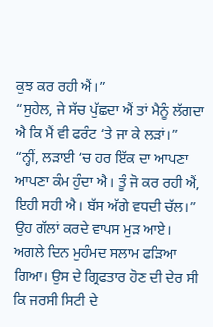ਕੁਝ ਕਰ ਰਹੀ ਐਂ।”
“ਸੁਹੇਲ, ਜੇ ਸੱਚ ਪੁੱਛਦਾ ਐਂ ਤਾਂ ਮੈਨੂੰ ਲੱਗਦਾ ਐ ਕਿ ਮੈਂ ਵੀ ਫਰੰਟ ‘ਤੇ ਜਾ ਕੇ ਲੜਾਂ।”
“ਨ੍ਹੀਂ, ਲੜਾਈ ‘ਚ ਹਰ ਇੱਕ ਦਾ ਆਪਣਾ ਆਪਣਾ ਕੰਮ ਹੁੰਦਾ ਐ। ਤੂੰ ਜੋ ਕਰ ਰਹੀ ਐਂ, ਇਹੀ ਸਹੀ ਐ। ਬੱਸ ਅੱਗੇ ਵਧਦੀ ਚੱਲ।”
ਉਹ ਗੱਲਾਂ ਕਰਦੇ ਵਾਪਸ ਮੁੜ ਆਏ।
ਅਗਲੇ ਦਿਨ ਮੁਹੰਮਦ ਸਲਾਮ ਫੜਿਆ ਗਿਆ। ਉਸ ਦੇ ਗ੍ਰਿਫਤਾਰ ਹੋਣ ਦੀ ਦੇਰ ਸੀ ਕਿ ਜਰਸੀ ਸਿਟੀ ਦੇ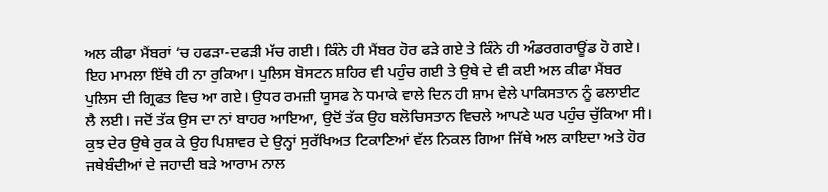ਅਲ ਕੀਫਾ ਮੈਂਬਰਾਂ ‘ਚ ਹਫੜਾ-ਦਫੜੀ ਮੱਚ ਗਈ। ਕਿੰਨੇ ਹੀ ਮੈਂਬਰ ਹੋਰ ਫੜੇ ਗਏ ਤੇ ਕਿੰਨੇ ਹੀ ਅੰਡਰਗਰਾਊਂਡ ਹੋ ਗਏ। ਇਹ ਮਾਮਲਾ ਇੱਥੇ ਹੀ ਨਾ ਰੁਕਿਆ। ਪੁਲਿਸ ਬੋਸਟਨ ਸ਼ਹਿਰ ਵੀ ਪਹੁੰਚ ਗਈ ਤੇ ਉਥੇ ਦੇ ਵੀ ਕਈ ਅਲ ਕੀਫਾ ਮੈਂਬਰ ਪੁਲਿਸ ਦੀ ਗ੍ਰਿਫਤ ਵਿਚ ਆ ਗਏ। ਉਧਰ ਰਮਜ਼ੀ ਯੂਸਫ ਨੇ ਧਮਾਕੇ ਵਾਲੇ ਦਿਨ ਹੀ ਸ਼ਾਮ ਵੇਲੇ ਪਾਕਿਸਤਾਨ ਨੂੰ ਫਲਾਈਟ ਲੈ ਲਈ। ਜਦੋਂ ਤੱਕ ਉਸ ਦਾ ਨਾਂ ਬਾਹਰ ਆਇਆ, ਉਦੋਂ ਤੱਕ ਉਹ ਬਲੋਚਿਸਤਾਨ ਵਿਚਲੇ ਆਪਣੇ ਘਰ ਪਹੁੰਚ ਚੁੱਕਿਆ ਸੀ। ਕੁਝ ਦੇਰ ਉਥੇ ਰੁਕ ਕੇ ਉਹ ਪਿਸ਼ਾਵਰ ਦੇ ਉਨ੍ਹਾਂ ਸੁਰੱਖਿਅਤ ਟਿਕਾਣਿਆਂ ਵੱਲ ਨਿਕਲ ਗਿਆ ਜਿੱਥੇ ਅਲ ਕਾਇਦਾ ਅਤੇ ਹੋਰ ਜਥੇਬੰਦੀਆਂ ਦੇ ਜਹਾਦੀ ਬੜੇ ਆਰਾਮ ਨਾਲ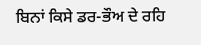ਬਿਨਾਂ ਕਿਸੇ ਡਰ-ਭੌਅ ਦੇ ਰਹਿ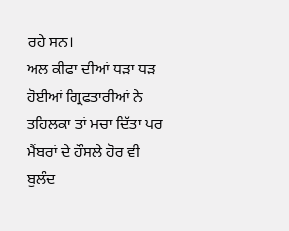ਰਹੇ ਸਨ।
ਅਲ ਕੀਫਾ ਦੀਆਂ ਧੜਾ ਧੜ ਹੋਈਆਂ ਗ੍ਰਿਫਤਾਰੀਆਂ ਨੇ ਤਹਿਲਕਾ ਤਾਂ ਮਚਾ ਦਿੱਤਾ ਪਰ ਮੈਂਬਰਾਂ ਦੇ ਹੌਸਲੇ ਹੋਰ ਵੀ ਬੁਲੰਦ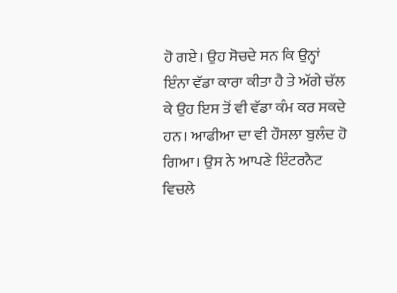ਹੋ ਗਏ। ਉਹ ਸੋਚਦੇ ਸਨ ਕਿ ਉਨ੍ਹਾਂ ਇੰਨਾ ਵੱਡਾ ਕਾਰਾ ਕੀਤਾ ਹੈ ਤੇ ਅੱਗੇ ਚੱਲ ਕੇ ਉਹ ਇਸ ਤੋਂ ਵੀ ਵੱਡਾ ਕੰਮ ਕਰ ਸਕਦੇ ਹਨ। ਆਫੀਆ ਦਾ ਵੀ ਹੌਸਲਾ ਬੁਲੰਦ ਹੋ ਗਿਆ। ਉਸ ਨੇ ਆਪਣੇ ਇੰਟਰਨੈਟ ਵਿਚਲੇ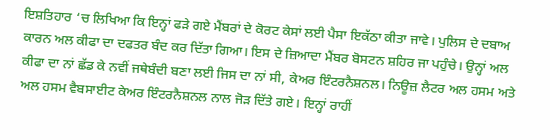ਇਸ਼ਤਿਹਾਰ ‘ਚ ਲਿਖਿਆ ਕਿ ਇਨ੍ਹਾਂ ਫੜੇ ਗਏ ਮੈਂਬਰਾਂ ਦੇ ਕੋਰਟ ਕੇਸਾਂ ਲਈ ਪੈਸਾ ਇਕੱਠਾ ਕੀਤਾ ਜਾਵੇ। ਪੁਲਿਸ ਦੇ ਦਬਾਅ ਕਾਰਨ ਅਲ ਕੀਫਾ ਦਾ ਦਫਤਰ ਬੰਦ ਕਰ ਦਿੱਤਾ ਗਿਆ। ਇਸ ਦੇ ਜ਼ਿਆਦਾ ਮੈਂਬਰ ਬੋਸਟਨ ਸ਼ਹਿਰ ਜਾ ਪਹੁੰਚੇ। ਉਨ੍ਹਾਂ ਅਲ ਕੀਫਾ ਦਾ ਨਾਂ ਛੱਡ ਕੇ ਨਵੀਂ ਜਥੇਬੰਦੀ ਬਣਾ ਲਈ ਜਿਸ ਦਾ ਨਾਂ ਸੀ, ਕੇਅਰ ਇੰਟਰਨੈਸ਼ਨਲ। ਨਿਊਜ਼ ਲੈਟਰ ਅਲ ਹਸਮ ਅਤੇ ਅਲ ਹਸਮ ਵੈਬਸਾਈਟ ਕੇਅਰ ਇੰਟਰਨੈਸ਼ਨਲ ਨਾਲ ਜੋੜ ਦਿੱਤੇ ਗਏ। ਇਨ੍ਹਾਂ ਰਾਹੀਂ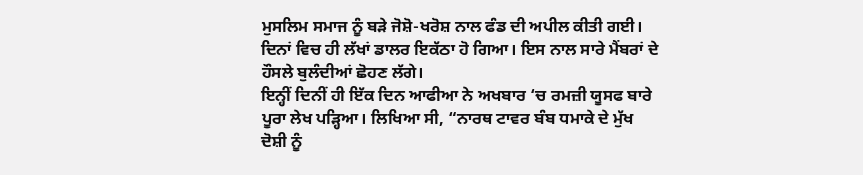ਮੁਸਲਿਮ ਸਮਾਜ ਨੂੰ ਬੜੇ ਜੋਸ਼ੋ-ਖਰੋਸ਼ ਨਾਲ ਫੰਡ ਦੀ ਅਪੀਲ ਕੀਤੀ ਗਈ। ਦਿਨਾਂ ਵਿਚ ਹੀ ਲੱਖਾਂ ਡਾਲਰ ਇਕੱਠਾ ਹੋ ਗਿਆ। ਇਸ ਨਾਲ ਸਾਰੇ ਮੈਂਬਰਾਂ ਦੇ ਹੌਸਲੇ ਬੁਲੰਦੀਆਂ ਛੋਹਣ ਲੱਗੇ।
ਇਨ੍ਹੀਂ ਦਿਨੀਂ ਹੀ ਇੱਕ ਦਿਨ ਆਫੀਆ ਨੇ ਅਖਬਾਰ ‘ਚ ਰਮਜ਼ੀ ਯੂਸਫ ਬਾਰੇ ਪੂਰਾ ਲੇਖ ਪੜ੍ਹਿਆ। ਲਿਖਿਆ ਸੀ, “ਨਾਰਥ ਟਾਵਰ ਬੰਬ ਧਮਾਕੇ ਦੇ ਮੁੱਖ ਦੋਸ਼ੀ ਨੂੰ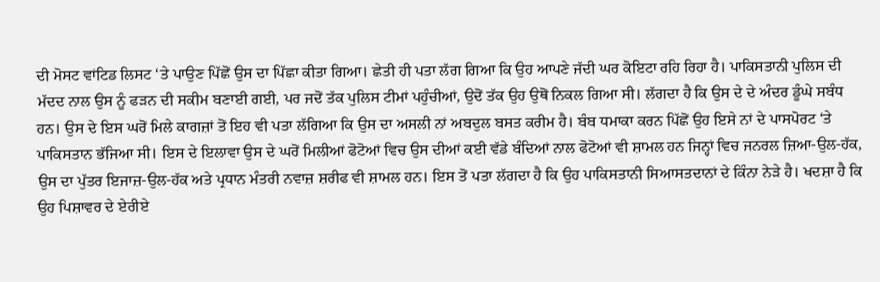ਦੀ ਮੋਸਟ ਵਾਂਟਿਡ ਲਿਸਟ ‘ਤੇ ਪਾਉਣ ਪਿੱਛੋਂ ਉਸ ਦਾ ਪਿੱਛਾ ਕੀਤਾ ਗਿਆ। ਛੇਤੀ ਹੀ ਪਤਾ ਲੱਗ ਗਿਆ ਕਿ ਉਹ ਆਪਣੇ ਜੱਦੀ ਘਰ ਕੋਇਟਾ ਰਹਿ ਰਿਹਾ ਹੈ। ਪਾਕਿਸਤਾਨੀ ਪੁਲਿਸ ਦੀ ਮੱਦਦ ਨਾਲ ਉਸ ਨੂੰ ਫੜਨ ਦੀ ਸਕੀਮ ਬਣਾਈ ਗਈ, ਪਰ ਜਦੋਂ ਤੱਕ ਪੁਲਿਸ ਟੀਮਾਂ ਪਹੁੰਚੀਆਂ, ਉਦੋਂ ਤੱਕ ਉਹ ਉਥੋਂ ਨਿਕਲ ਗਿਆ ਸੀ। ਲੱਗਦਾ ਹੈ ਕਿ ਉਸ ਦੇ ਦੇ ਅੰਦਰ ਡੂੰਘੇ ਸਬੰਧ ਹਨ। ਉਸ ਦੇ ਇਸ ਘਰੋਂ ਮਿਲੇ ਕਾਗਜ਼ਾਂ ਤੋਂ ਇਹ ਵੀ ਪਤਾ ਲੱਗਿਆ ਕਿ ਉਸ ਦਾ ਅਸਲੀ ਨਾਂ ਅਬਦੁਲ ਬਸਤ ਕਰੀਮ ਹੈ। ਬੰਬ ਧਮਾਕਾ ਕਰਨ ਪਿੱਛੋਂ ਉਹ ਇਸੇ ਨਾਂ ਦੇ ਪਾਸਪੋਰਟ ‘ਤੇ ਪਾਕਿਸਤਾਨ ਭੱਜਿਆ ਸੀ। ਇਸ ਦੇ ਇਲਾਵਾ ਉਸ ਦੇ ਘਰੋਂ ਮਿਲੀਆਂ ਫੋਟੋਆਂ ਵਿਚ ਉਸ ਦੀਆਂ ਕਈ ਵੱਡੇ ਬੰਦਿਆਂ ਨਾਲ ਫੋਟੋਆਂ ਵੀ ਸ਼ਾਮਲ ਹਨ ਜਿਨ੍ਹਾਂ ਵਿਚ ਜਨਰਲ ਜ਼ਿਆ-ਉਲ-ਹੱਕ, ਉਸ ਦਾ ਪੁੱਤਰ ਇਜਾਜ਼-ਉਲ-ਹੱਕ ਅਤੇ ਪ੍ਰਧਾਨ ਮੰਤਰੀ ਨਵਾਜ਼ ਸ਼ਰੀਫ ਵੀ ਸ਼ਾਮਲ ਹਨ। ਇਸ ਤੋਂ ਪਤਾ ਲੱਗਦਾ ਹੈ ਕਿ ਉਹ ਪਾਕਿਸਤਾਨੀ ਸਿਆਸਤਦਾਨਾਂ ਦੇ ਕਿੰਨਾ ਨੇੜੇ ਹੈ। ਖਦਸ਼ਾ ਹੈ ਕਿ ਉਹ ਪਿਸ਼ਾਵਰ ਦੇ ਏਰੀਏ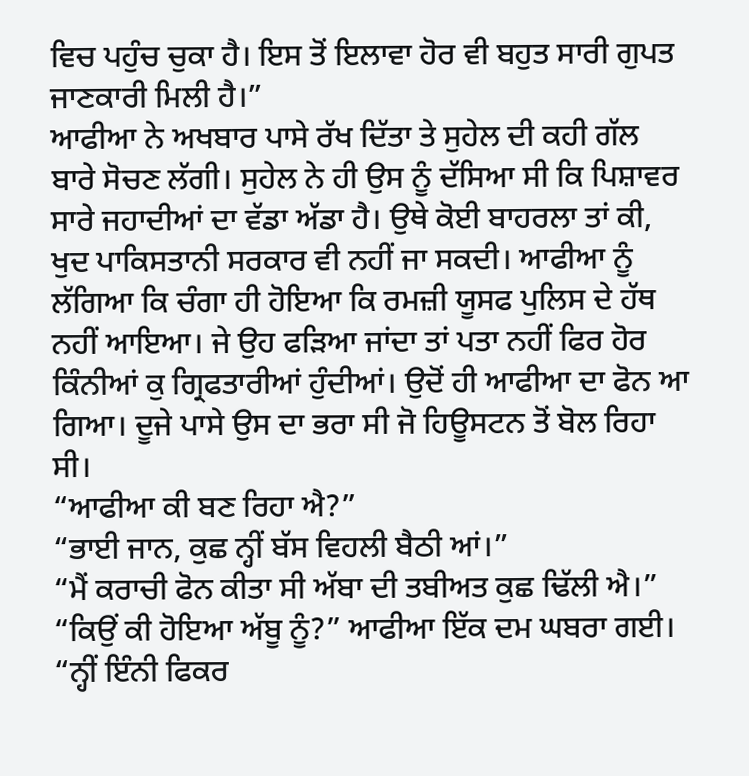ਵਿਚ ਪਹੁੰਚ ਚੁਕਾ ਹੈ। ਇਸ ਤੋਂ ਇਲਾਵਾ ਹੋਰ ਵੀ ਬਹੁਤ ਸਾਰੀ ਗੁਪਤ ਜਾਣਕਾਰੀ ਮਿਲੀ ਹੈ।”
ਆਫੀਆ ਨੇ ਅਖਬਾਰ ਪਾਸੇ ਰੱਖ ਦਿੱਤਾ ਤੇ ਸੁਹੇਲ ਦੀ ਕਹੀ ਗੱਲ ਬਾਰੇ ਸੋਚਣ ਲੱਗੀ। ਸੁਹੇਲ ਨੇ ਹੀ ਉਸ ਨੂੰ ਦੱਸਿਆ ਸੀ ਕਿ ਪਿਸ਼ਾਵਰ ਸਾਰੇ ਜਹਾਦੀਆਂ ਦਾ ਵੱਡਾ ਅੱਡਾ ਹੈ। ਉਥੇ ਕੋਈ ਬਾਹਰਲਾ ਤਾਂ ਕੀ, ਖੁਦ ਪਾਕਿਸਤਾਨੀ ਸਰਕਾਰ ਵੀ ਨਹੀਂ ਜਾ ਸਕਦੀ। ਆਫੀਆ ਨੂੰ ਲੱਗਿਆ ਕਿ ਚੰਗਾ ਹੀ ਹੋਇਆ ਕਿ ਰਮਜ਼ੀ ਯੂਸਫ ਪੁਲਿਸ ਦੇ ਹੱਥ ਨਹੀਂ ਆਇਆ। ਜੇ ਉਹ ਫੜਿਆ ਜਾਂਦਾ ਤਾਂ ਪਤਾ ਨਹੀਂ ਫਿਰ ਹੋਰ ਕਿੰਨੀਆਂ ਕੁ ਗ੍ਰਿਫਤਾਰੀਆਂ ਹੁੰਦੀਆਂ। ਉਦੋਂ ਹੀ ਆਫੀਆ ਦਾ ਫੋਨ ਆ ਗਿਆ। ਦੂਜੇ ਪਾਸੇ ਉਸ ਦਾ ਭਰਾ ਸੀ ਜੋ ਹਿਊਸਟਨ ਤੋਂ ਬੋਲ ਰਿਹਾ ਸੀ।
“ਆਫੀਆ ਕੀ ਬਣ ਰਿਹਾ ਐ?”
“ਭਾਈ ਜਾਨ, ਕੁਛ ਨ੍ਹੀਂ ਬੱਸ ਵਿਹਲੀ ਬੈਠੀ ਆਂ।”
“ਮੈਂ ਕਰਾਚੀ ਫੋਨ ਕੀਤਾ ਸੀ ਅੱਬਾ ਦੀ ਤਬੀਅਤ ਕੁਛ ਢਿੱਲੀ ਐ।”
“ਕਿਉਂ ਕੀ ਹੋਇਆ ਅੱਬੂ ਨੂੰ?” ਆਫੀਆ ਇੱਕ ਦਮ ਘਬਰਾ ਗਈ।
“ਨ੍ਹੀਂ ਇੰਨੀ ਫਿਕਰ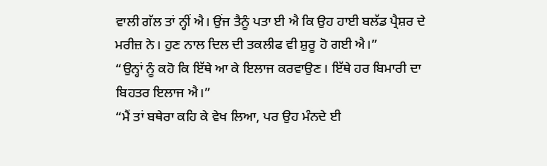ਵਾਲੀ ਗੱਲ ਤਾਂ ਨ੍ਹੀਂ ਐ। ਉਂਜ ਤੈਨੂੰ ਪਤਾ ਈ ਐ ਕਿ ਉਹ ਹਾਈ ਬਲੱਡ ਪ੍ਰੈਸ਼ਰ ਦੇ ਮਰੀਜ਼ ਨੇ। ਹੁਣ ਨਾਲ ਦਿਲ ਦੀ ਤਕਲੀਫ ਵੀ ਸ਼ੁਰੂ ਹੋ ਗਈ ਐ।”
“ਉਨ੍ਹਾਂ ਨੂੰ ਕਹੋ ਕਿ ਇੱਥੇ ਆ ਕੇ ਇਲਾਜ ਕਰਵਾਉਣ। ਇੱਥੇ ਹਰ ਬਿਮਾਰੀ ਦਾ ਬਿਹਤਰ ਇਲਾਜ ਐ।”
“ਮੈਂ ਤਾਂ ਬਥੇਰਾ ਕਹਿ ਕੇ ਵੇਖ ਲਿਆ, ਪਰ ਉਹ ਮੰਨਦੇ ਈ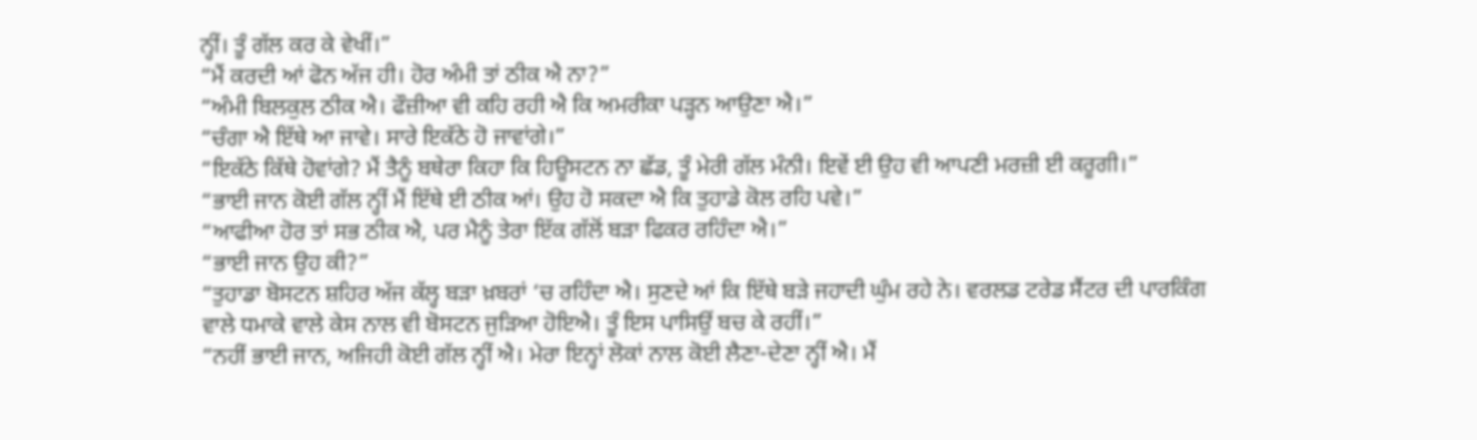ਨ੍ਹੀਂ। ਤੂੰ ਗੱਲ ਕਰ ਕੇ ਵੇਖੀਂ।”
“ਮੈਂ ਕਰਦੀ ਆਂ ਫੋਨ ਅੱਜ ਹੀ। ਹੋਰ ਅੰਮੀ ਤਾਂ ਠੀਕ ਐ ਨਾ?”
“ਅੰਮੀ ਬਿਲਕੁਲ ਠੀਕ ਐ। ਫੌਜ਼ੀਆ ਵੀ ਕਹਿ ਰਹੀ ਐ ਕਿ ਅਮਰੀਕਾ ਪੜ੍ਹਨ ਆਉਣਾ ਐ।”
“ਚੰਗਾ ਐ ਇੱਥੇ ਆ ਜਾਵੇ। ਸਾਰੇ ਇਕੱਠੇ ਹੋ ਜਾਵਾਂਗੇ।”
“ਇਕੱਠੇ ਕਿੱਥੇ ਹੋਵਾਂਗੇ? ਮੈਂ ਤੈਨੂੰ ਬਥੇਰਾ ਕਿਹਾ ਕਿ ਹਿਊਸਟਨ ਨਾ ਛੱਡ, ਤੂੰ ਮੇਰੀ ਗੱਲ ਮੰਨੀ। ਇਵੇਂ ਈ ਉਹ ਵੀ ਆਪਣੀ ਮਰਜ਼ੀ ਈ ਕਰੂਗੀ।”
“ਭਾਈ ਜਾਨ ਕੋਈ ਗੱਲ ਨ੍ਹੀਂ ਮੈਂ ਇੱਥੇ ਈ ਠੀਕ ਆਂ। ਉਹ ਹੋ ਸਕਦਾ ਐ ਕਿ ਤੁਹਾਡੇ ਕੋਲ ਰਹਿ ਪਵੇ।”
“ਆਫੀਆ ਹੋਰ ਤਾਂ ਸਭ ਠੀਕ ਐ, ਪਰ ਮੈਨੂੰ ਤੇਰਾ ਇੱਕ ਗੱਲੋਂ ਬੜਾ ਫਿਕਰ ਰਹਿੰਦਾ ਐ।”
“ਭਾਈ ਜਾਨ ਉਹ ਕੀ?”
“ਤੁਹਾਡਾ ਬੋਸਟਨ ਸ਼ਹਿਰ ਅੱਜ ਕੱਲ੍ਹ ਬੜਾ ਖ਼ਬਰਾਂ ‘ਚ ਰਹਿੰਦਾ ਐ। ਸੁਣਦੇ ਆਂ ਕਿ ਇੱਥੇ ਬੜੇ ਜਹਾਦੀ ਘੁੰਮ ਰਹੇ ਨੇ। ਵਰਲਡ ਟਰੇਡ ਸੈਂਟਰ ਦੀ ਪਾਰਕਿੰਗ ਵਾਲੇ ਧਮਾਕੇ ਵਾਲੇ ਕੇਸ ਨਾਲ ਵੀ ਬੋਸਟਨ ਜੁੜਿਆ ਹੋਇਐ। ਤੂੰ ਇਸ ਪਾਸਿਉਂ ਬਚ ਕੇ ਰਹੀਂ।”
“ਨਹੀਂ ਭਾਈ ਜਾਨ, ਅਜਿਹੀ ਕੋਈ ਗੱਲ ਨ੍ਹੀਂ ਐ। ਮੇਰਾ ਇਨ੍ਹਾਂ ਲੋਕਾਂ ਨਾਲ ਕੋਈ ਲੈਣਾ-ਦੇਣਾ ਨ੍ਹੀਂ ਐ। ਮੈਂ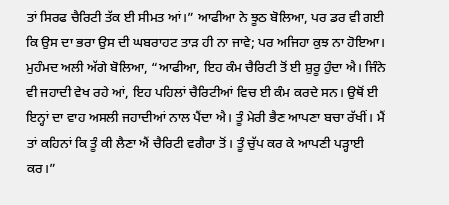ਤਾਂ ਸਿਰਫ ਚੈਰਿਟੀ ਤੱਕ ਈ ਸੀਮਤ ਆਂ।” ਆਫੀਆ ਨੇ ਝੂਠ ਬੋਲਿਆ, ਪਰ ਡਰ ਵੀ ਗਈ ਕਿ ਉਸ ਦਾ ਭਰਾ ਉਸ ਦੀ ਘਬਰਾਹਟ ਤਾੜ ਹੀ ਨਾ ਜਾਵੇ; ਪਰ ਅਜਿਹਾ ਕੁਝ ਨਾ ਹੋਇਆ। ਮੁਹੰਮਦ ਅਲੀ ਅੱਗੇ ਬੋਲਿਆ, “ਆਫੀਆ, ਇਹ ਕੰਮ ਚੈਰਿਟੀ ਤੋਂ ਈ ਸ਼ੁਰੂ ਹੁੰਦਾ ਐ। ਜਿੰਨੇ ਵੀ ਜਹਾਦੀ ਵੇਖ ਰਹੇ ਆਂ, ਇਹ ਪਹਿਲਾਂ ਚੈਰਿਟੀਆਂ ਵਿਚ ਈ ਕੰਮ ਕਰਦੇ ਸਨ। ਉਥੋਂ ਈ ਇਨ੍ਹਾਂ ਦਾ ਵਾਹ ਅਸਲੀ ਜਹਾਦੀਆਂ ਨਾਲ ਪੈਂਦਾ ਐ। ਤੂੰ ਮੇਰੀ ਭੈਣ ਆਪਣਾ ਬਚਾ ਰੱਖੀਂ। ਮੈਂ ਤਾਂ ਕਹਿਨਾਂ ਕਿ ਤੂੰ ਕੀ ਲੈਣਾ ਐਂ ਚੈਰਿਟੀ ਵਗੈਰਾ ਤੋਂ। ਤੂੰ ਚੁੱਪ ਕਰ ਕੇ ਆਪਣੀ ਪੜ੍ਹਾਈ ਕਰ।”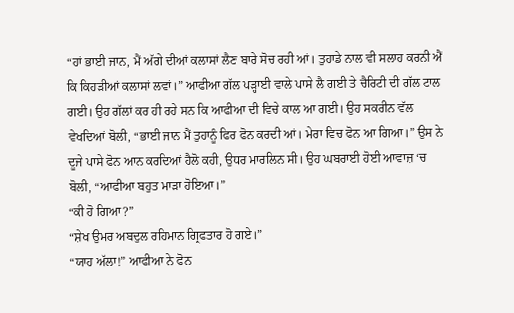“ਹਾਂ ਭਾਈ ਜਾਨ, ਮੈਂ ਅੱਗੇ ਦੀਆਂ ਕਲਾਸਾਂ ਲੈਣ ਬਾਰੇ ਸੋਚ ਰਹੀ ਆਂ। ਤੁਹਾਡੇ ਨਾਲ ਵੀ ਸਲਾਹ ਕਰਨੀ ਐਂ ਕਿ ਕਿਹੜੀਆਂ ਕਲਾਸਾਂ ਲਵਾਂ।” ਆਫੀਆ ਗੱਲ ਪੜ੍ਹਾਈ ਵਾਲੇ ਪਾਸੇ ਲੈ ਗਈ ਤੇ ਚੈਰਿਟੀ ਦੀ ਗੱਲ ਟਾਲ ਗਈ। ਉਹ ਗੱਲਾਂ ਕਰ ਹੀ ਰਹੇ ਸਨ ਕਿ ਆਫੀਆ ਦੀ ਵਿਚੇ ਕਾਲ ਆ ਗਈ। ਉਹ ਸਕਰੀਨ ਵੱਲ ਵੇਖਦਿਆਂ ਬੋਲੀ, “ਭਾਈ ਜਾਨ ਮੈਂ ਤੁਹਾਨੂੰ ਫਿਰ ਫੋਨ ਕਰਦੀ ਆਂ। ਮੇਰਾ ਵਿਚ ਫੋਨ ਆ ਗਿਆ।” ਉਸ ਨੇ ਦੂਜੇ ਪਾਸੇ ਫੋਨ ਆਨ ਕਰਦਿਆਂ ਹੈਲੋ ਕਹੀ, ਉਧਰ ਮਾਰਲਿਨ ਸੀ। ਉਹ ਘਬਰਾਈ ਹੋਈ ਆਵਾਜ਼ ‘ਚ ਬੋਲੀ, “ਆਫੀਆ ਬਹੁਤ ਮਾੜਾ ਹੋਇਆ।”
“ਕੀ ਹੋ ਗਿਆ?”
“ਸ਼ੇਖ ਉਮਰ ਅਬਦੁਲ ਰਹਿਮਾਨ ਗ੍ਰਿਫਤਾਰ ਹੋ ਗਏ।”
“ਯਾਹ ਅੱਲਾ!” ਆਫੀਆ ਨੇ ਫੋਨ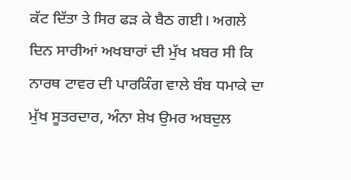ਕੱਟ ਦਿੱਤਾ ਤੇ ਸਿਰ ਫੜ ਕੇ ਬੈਠ ਗਈ। ਅਗਲੇ ਦਿਨ ਸਾਰੀਆਂ ਅਖਬਾਰਾਂ ਦੀ ਮੁੱਖ ਖ਼ਬਰ ਸੀ ਕਿ ਨਾਰਥ ਟਾਵਰ ਦੀ ਪਾਰਕਿੰਗ ਵਾਲੇ ਬੰਬ ਧਮਾਕੇ ਦਾ ਮੁੱਖ ਸੂਤਰਦਾਰ, ਅੰਨਾ ਸ਼ੇਖ ਉਮਰ ਅਬਦੁਲ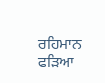ਰਹਿਮਾਨ ਫੜਿਆ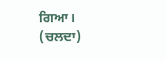ਗਿਆ।
(ਚਲਦਾ)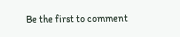Be the first to comment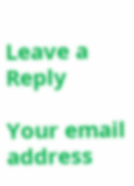Leave a Reply

Your email address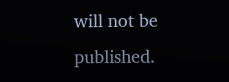will not be published.